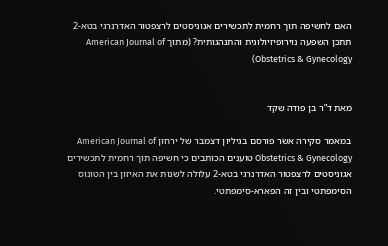האם לחשיפה תוך רחמית לתכשירים אגוניסטים לרצפטור האדרנרגי בטא-2 תתכן השפעה נוירופיזיולוגית והתנהגותית? (מתוך American Journal of Obstetrics & Gynecology)


מאת ד”ר בן פודה שקד

במאמר סקירה אשר פורסם בגיליון דצמבר של ירחון American Journal of Obstetrics & Gynecology טוענים הכותבים כי חשיפה תוך רחמית לתכשירים אגוניסטים לרצפטור האדרנרגי בטא-2 עלולה לשנות את האיזון בין הטונוס הסימפתטי ובין זה הפארא-סימפתטי.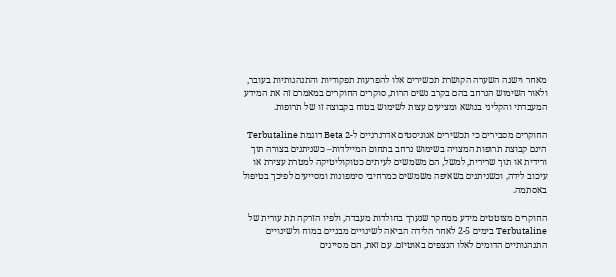מאחר וישנה השערה הקושרת תכשירים אלו להפרעות תפקודיות והתנהגותיות בעובר, ולאור השימוש הנרחב בהם בקרב נשים הרות, סוקרים החוקרים במאמרם זה את המידע המעבדתי והקליני בנושא ומציעים עצות לשימוש בטוח בקבוצה זו של תרופות.

החוקרים מסבירים כי תכשירים אגוניסטים אדרנרגיים ל-Beta 2 דוגמת Terbutaline הינם קבוצת תרופות המצויה בשימוש נרחב בתחום המיילדות– כשניתנים בצורה תוך ורידית או תוך שרירית, למשל, הם משמשים לעיתים כטוקוליטיקה למטרת עצירת או עיכוב לידה, וכשניתנים בשאיפה משמשים כמרחיבי סימפונות ומסייעים לפיכך בטיפול באסתמה.

החוקרים מצוטטים מידע ממחקר שנערך בחולדות מעבדה, ולפיו הזרקה תת עורית של Terbutaline בימים 2-5 לאחר הלידה הביאה לשינויים מבניים במוח ולשינויים התנהגותיים הדומים לאלו הנצפים באוטיזם. עם זאת, הם מסייגים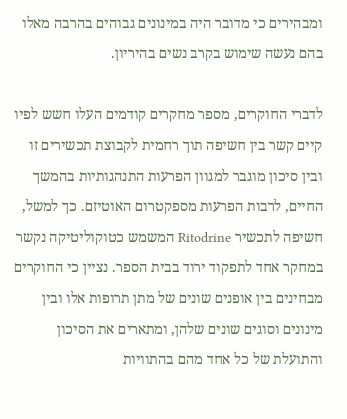ומבהירים כי מדובר היה במינונים גבוהים בהרבה מאלו בהם נעשה שימוש בקרב נשים בהיריון.

לדברי החוקרים, מספר מחקרים קודמים העלו חשש לפיו קיים קשר בין חשיפה תוך רחמית לקבוצת תכשירים זו ובין סיכון מוגבר למגוון הפרעות התנהגותיות בהמשך החיים, לרבות הפרעות מספקטרום האוטיזם. כך למשל, חשיפה לתכשיר Ritodrine המשמש כטוקוליטיקה נקשר במחקר אחד לתפקוד ירוד בבית הספר. נציין כי החוקרים מבחינים בין אופנים שונים של מתן תרופות אלו ובין מינונים וסוגים שונים שלהן, ומתארים את הסיכון והתועלת של כל אחד מהם בהתוויות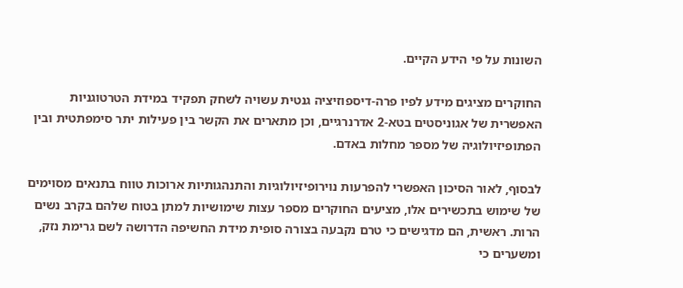השונות על פי הידע הקיים.

החוקרים מציגים מידע לפיו פרה-דיספוזיציה גנטית עשויה לשחק תפקיד במידת הטרטוגניות האפשרית של אגוניסטים בטא-2 אדרנרגיים, וכן מתארים את הקשר בין פעילות יתר סימפתטית ובין הפתופיזיולוגיה של מספר מחלות באדם.

לבסוף, לאור הסיכון האפשרי להפרעות נוירופיזיולוגיות והתנהגותיות ארוכות טווח בתנאים מסוימים של שימוש בתכשירים אלו, מציעים החוקרים מספר עצות שימושיות למתן בטוח שלהם בקרב נשים הרות. ראשית, הם מדגישים כי טרם נקבעה בצורה סופית מידת החשיפה הדרושה לשם גרימת נזק, ומשערים כי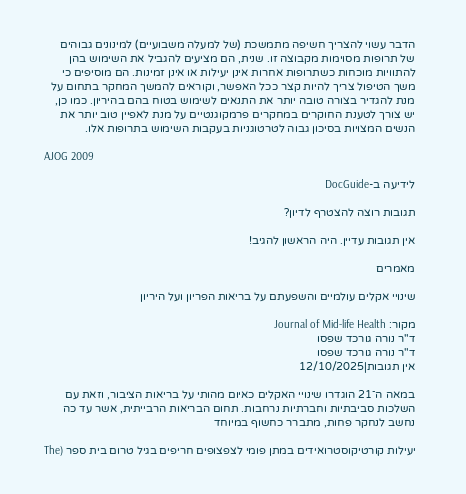הדבר עשוי להצריך חשיפה מתמשכת (של למעלה משבועיים) למינונים גבוהים של תרופות מסוימות מקבוצה זו. שנית, הם מציעים להגביל את השימוש בהן להתוויות מוכחות כשתרופות אחרות אינן יעילות או אינן זמינות. הם מוסיפים כי משך הטיפול צריך להיות קצר ככל האפשר, וקוראים להמשך המחקר בתחום על מנת להגדיר בצורה טובה יותר את התנאים לשימוש בטוח בהם בהיריון. כמו כן, יש צורך לטענת החוקרים במחקרים פרמקוגנטיים על מנת לאפיין טוב יותר את הנשים המצויות בסיכון גבוה לטרטוגניות בעקבות השימוש בתרופות אלו.

AJOG 2009

לידיעה ב-DocGuide

תגובות רוצה להצטרף לדיון?

אין תגובות עדיין. היה הראשון להגיב!

מאמרים

שינויי אקלים עולמיים והשפעתם על בריאות הפריון ועל היריון

מקור: Journal of Mid-life Health
ד"ר נורה גורכד שפסו
ד"ר נורה גורכד שפסו
אין תגובות|12/10/2025

במאה ה־21 הוגדרו שינויי האקלים כאיום מהותי על בריאות הציבור, וזאת עם השלכות סביבתיות וחברתיות נרחבות. תחום הבריאות הרבייתית, אשר עד כה נחשב לנחקר פחות, מתברר כחשוף במיוחד

יעילות קורטיקוסטרואידים במתן פומי לצפצופים חריפים בגיל טרום בית ספר (The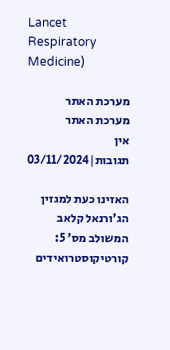Lancet Respiratory Medicine)

מערכת האתר
מערכת האתר
אין תגובות|03/11/2024

האזינו כעת למגזין הג’ורנאל קלאב המשולב מס’ 5: קורטיקוסטרואידים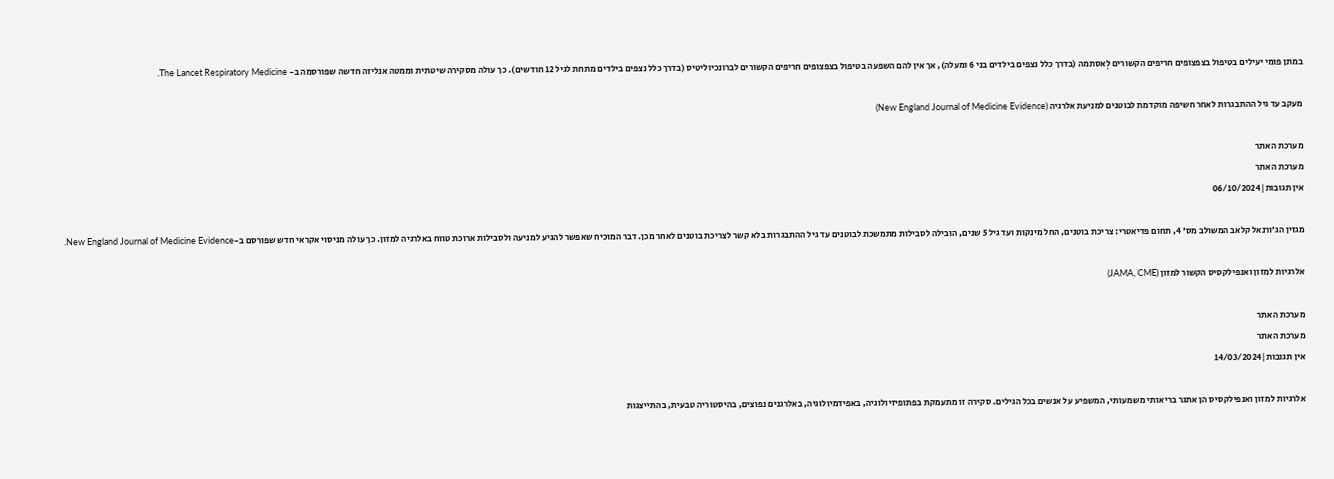במתן פומי יעילים בטיפול בצפצופים חריפים הקשורים לְאסתמה (בדרך כלל נצפים בילדים בני 6 ומעלה), אך אין להם השפעה בטיפול בצפצופים חריפים הקשורים לברונכיוליטיס (בדרך כלל נצפים בילדים מתחת לגיל 12 חודשים). כך עולה מסקירה שיטתית וממטה אנליזה חדשה שפורסמה ב- The Lancet Respiratory Medicine.

מעקב עד גיל ההתבגרות לאחר חשיפה מוקדמת לבוטנים למניעת אלרגיה (New England Journal of Medicine Evidence)

מערכת האתר
מערכת האתר
אין תגובות|06/10/2024

מגזין הג’ורנאל קלאב המשולב מס’ 4, תחום פדיאטרי: צריכת בוטנים, החל מינקות ועד גיל 5 שנים, הובילה לסבילות מתמשכת לבוטנים עד גיל ההתבגרות בלא קשר לצריכת בוטנים לאחר מכן. דבר המוכיח שאפשר להגיע למניעה ולסבילות ארוכת טווח באלרגיה למזון. כך עולה מניסוי אקראי חדש שפורסם ב-New England Journal of Medicine Evidence.

אלרגיות למזון ואנפילקסיס הקשור למזון (JAMA, CME)

מערכת האתר
מערכת האתר
אין תגובות|14/03/2024

אלרגיות למזון ואנפילקסיס הן אתגר בריאותי משמעותי, המשפיע על אנשים בכל הגילים. סקירה זו מתעמקת בפתופיזיולוגיה, באפידמיולוגיה, באלרגנים נפוצים, בהיסטוריה טבעית, בהתייצגות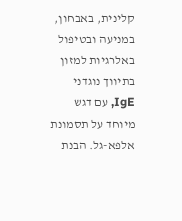קלינית, באבחון, במניעה ובטיפול באלרגיות למזון בתיווך נוגדני IgE, עם דגש מיוחד על תסמונת אלפא-גל. הבנת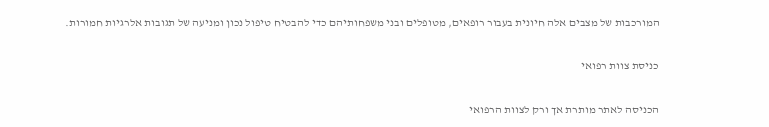המורכבות של מצבים אלה חיונית בעבור רופאים, מטופלים ובני משפחותיהם כדי להבטיח טיפול נכון ומניעה של תגובות אלרגיות חמורות.

כניסת צוות רפואי

הכניסה לאתר מותרת אך ורק לצוות הרפואי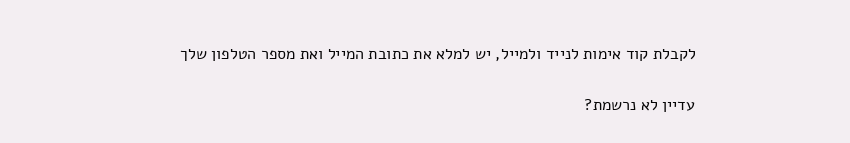לקבלת קוד אימות לנייד ולמייל, יש למלא את כתובת המייל ואת מספר הטלפון שלך

עדיין לא נרשמת?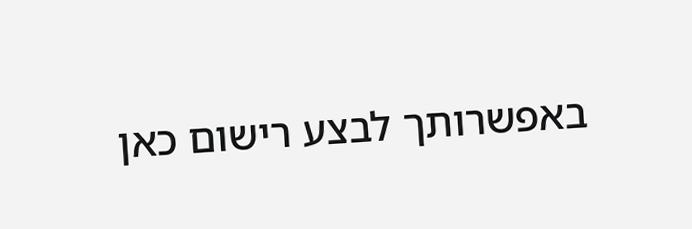באפשרותך לבצע רישום כאן